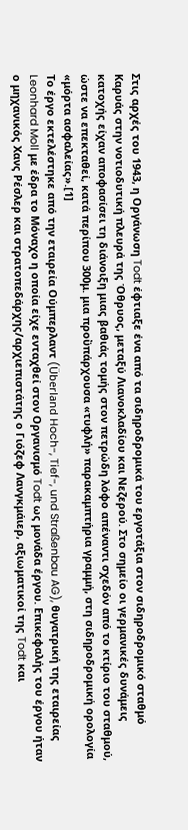Στις αρχές του 1943, η Οργάνωση Todt έφτιαξε ένα από τα σιδηροδρομικά του εργοτάξια στον σιδηροδρομικό σταθμό Καρυάς στην νοτιοδυτική πλευρά της Όθρυος, μεταξύ Λιανοκλαδίου και Νεζερού. Στο σημείο οι γερμανικές δυνάμεις κατοχής είχαν αποφασίσει τη διάνοιξη μιας βαθιάς τομής στον πετρώδη λόφο απέναντι σχεδόν από το κτίριο του σταθμού, ώστε να επεκταθεί, κατά περίπου 300μ. μια προὒπάρχουσα «τυφλή» παρακαμπτήρια γραμμή, στη σιδηροδρομική ορολογία «μόρτα ασφαλείας».[1]
Το έργο εκτελέστηκε από την εταιρεία Ούμπερλαντ (Überland Hoch-, Tief-, und Straßenbau AG), θυγατρική της εταιρείας Leonhard Moll με έδρα το Μόναχο η οποία είχε ενταχθεί στον Οργανισμό Todt ως μονάδα έργου. Επικεφαλής του έργου ήταν ο μηχανικός Χανς Ρέσλερ και στρατοπεδάρχης/αρχιεπιστάτης ο Γιόζεφ Λανγκμάιερ, αξιωματικοί της Todt και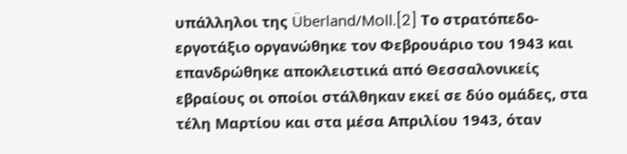υπάλληλοι της Überland/Moll.[2] Το στρατόπεδο-εργοτάξιο οργανώθηκε τον Φεβρουάριο του 1943 και επανδρώθηκε αποκλειστικά από Θεσσαλονικείς εβραίους οι οποίοι στάλθηκαν εκεί σε δύο ομάδες, στα τέλη Μαρτίου και στα μέσα Απριλίου 1943, όταν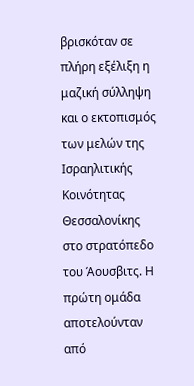βρισκόταν σε πλήρη εξέλιξη η μαζική σύλληψη και ο εκτοπισμός των μελών της Ισραηλιτικής Κοινότητας Θεσσαλονίκης στο στρατόπεδο του Άουσβιτς. Η πρώτη ομάδα αποτελούνταν από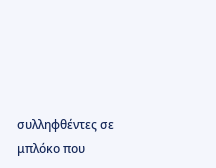συλληφθέντες σε μπλόκο που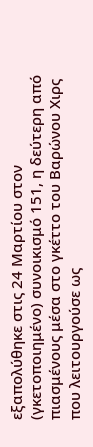εξαπολύθηκε στις 24 Μαρτίου στον (γκετοποιημένο) συνοικισμό 151, η δεύτερη από πιασμένους μέσα στο γκέττο του Βαρώνου Χιρς που λειτουργούσε ως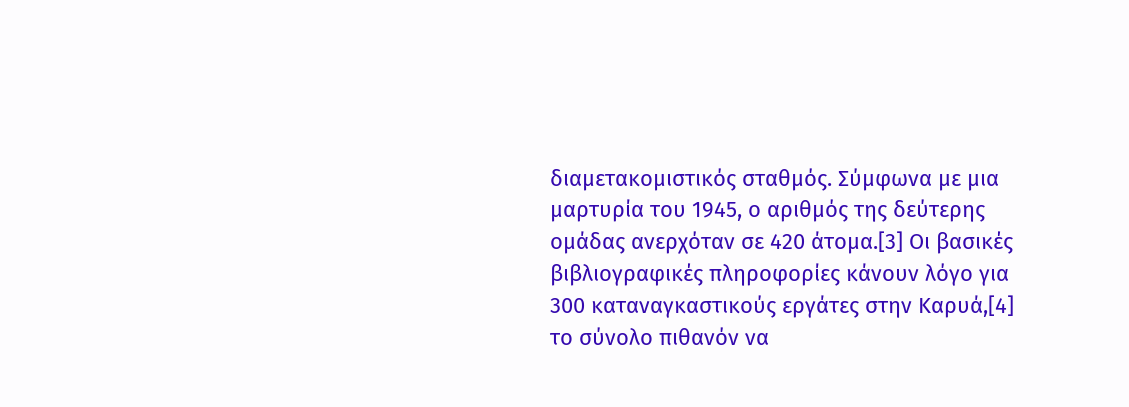διαμετακομιστικός σταθμός. Σύμφωνα με μια μαρτυρία του 1945, ο αριθμός της δεύτερης ομάδας ανερχόταν σε 420 άτομα.[3] Οι βασικές βιβλιογραφικές πληροφορίες κάνουν λόγο για 300 καταναγκαστικούς εργάτες στην Καρυά,[4] το σύνολο πιθανόν να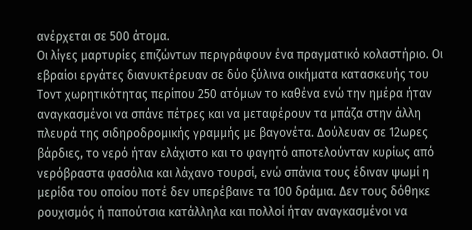ανέρχεται σε 500 άτομα.
Οι λίγες μαρτυρίες επιζώντων περιγράφουν ένα πραγματικό κολαστήριο. Οι εβραίοι εργάτες διανυκτέρευαν σε δύο ξύλινα οικήματα κατασκευής του Τοντ χωρητικότητας περίπου 250 ατόμων το καθένα ενώ την ημέρα ήταν αναγκασμένοι να σπάνε πέτρες και να μεταφέρουν τα μπάζα στην άλλη πλευρά της σιδηροδρομικής γραμμής με βαγονέτα. Δούλευαν σε 12ωρες βάρδιες, το νερό ήταν ελάχιστο και το φαγητό αποτελούνταν κυρίως από νερόβραστα φασόλια και λάχανο τουρσί, ενώ σπάνια τους έδιναν ψωμί η μερίδα του οποίου ποτέ δεν υπερέβαινε τα 100 δράμια. Δεν τους δόθηκε ρουχισμός ή παπούτσια κατάλληλα και πολλοί ήταν αναγκασμένοι να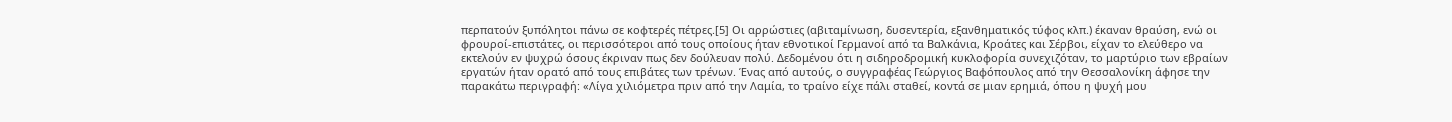περπατούν ξυπόλητοι πάνω σε κοφτερές πέτρες.[5] Οι αρρώστιες (αβιταμίνωση, δυσεντερία, εξανθηματικός τύφος κλπ.) έκαναν θραύση, ενώ οι φρουροί-επιστάτες, οι περισσότεροι από τους οποίους ήταν εθνοτικοί Γερμανοί από τα Βαλκάνια, Κροάτες και Σέρβοι, είχαν το ελεύθερο να εκτελούν εν ψυχρώ όσους έκριναν πως δεν δούλευαν πολύ. Δεδομένου ότι η σιδηροδρομική κυκλοφορία συνεχιζόταν, το μαρτύριο των εβραίων εργατών ήταν ορατό από τους επιβάτες των τρένων. Ένας από αυτούς, ο συγγραφέας Γεώργιος Βαφόπουλος από την Θεσσαλονίκη άφησε την παρακάτω περιγραφή: «Λίγα χιλιόμετρα πριν από την Λαμία, το τραίνο είχε πάλι σταθεί, κοντά σε μιαν ερημιά, όπου η ψυχή μου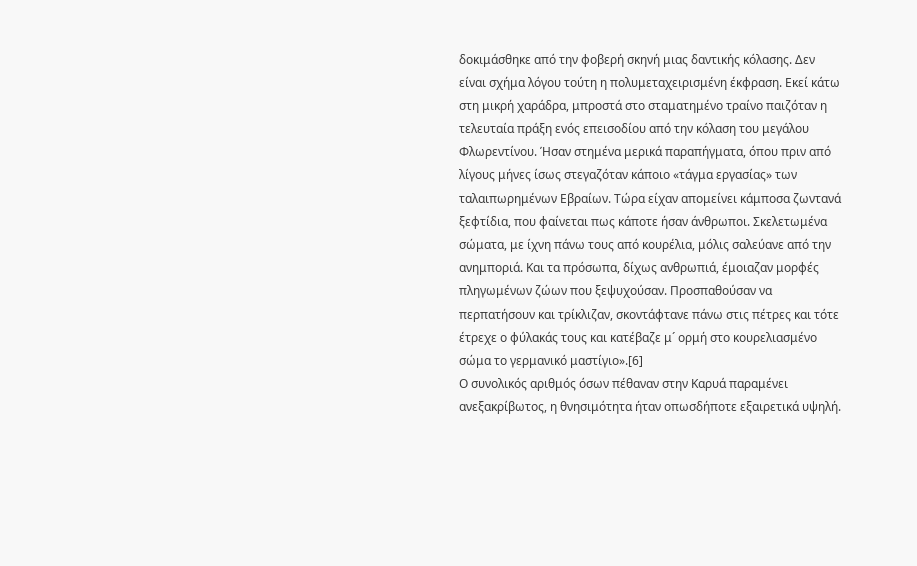δοκιμάσθηκε από την φοβερή σκηνή μιας δαντικής κόλασης. Δεν είναι σχήμα λόγου τούτη η πολυμεταχειρισμένη έκφραση. Εκεί κάτω στη μικρή χαράδρα, μπροστά στο σταματημένο τραίνο παιζόταν η τελευταία πράξη ενός επεισοδίου από την κόλαση του μεγάλου Φλωρεντίνου. Ήσαν στημένα μερικά παραπήγματα, όπου πριν από λίγους μήνες ίσως στεγαζόταν κάποιο «τάγμα εργασίας» των ταλαιπωρημένων Εβραίων. Τώρα είχαν απομείνει κάμποσα ζωντανά ξεφτίδια, που φαίνεται πως κάποτε ήσαν άνθρωποι. Σκελετωμένα σώματα, με ίχνη πάνω τους από κουρέλια, μόλις σαλεύανε από την ανημποριά. Και τα πρόσωπα, δίχως ανθρωπιά, έμοιαζαν μορφές πληγωμένων ζώων που ξεψυχούσαν. Προσπαθούσαν να περπατήσουν και τρίκλιζαν, σκοντάφτανε πάνω στις πέτρες και τότε έτρεχε ο φύλακάς τους και κατέβαζε μ´ ορμή στο κουρελιασμένο σώμα το γερμανικό μαστίγιο».[6]
Ο συνολικός αριθμός όσων πέθαναν στην Καρυά παραμένει ανεξακρίβωτος, η θνησιμότητα ήταν οπωσδήποτε εξαιρετικά υψηλή.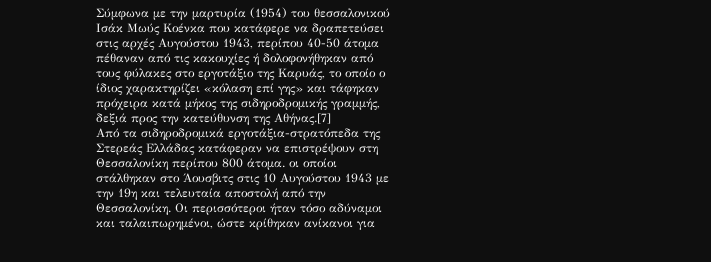Σύμφωνα με την μαρτυρία (1954) του θεσσαλονικού Ισάκ Μωύς Κοένκα που κατάφερε να δραπετεύσει στις αρχές Αυγούστου 1943, περίπου 40-50 άτομα πέθαναν από τις κακουχίες ή δολοφονήθηκαν από τους φύλακες στο εργοτάξιο της Καρυάς, το οποίο ο ίδιος χαρακτηρίζει «κόλαση επί γης» και τάφηκαν πρόχειρα κατά μήκος της σιδηροδρομικής γραμμής, δεξιά προς την κατεύθυνση της Αθήνας.[7]
Από τα σιδηροδρομικά εργοτάξια-στρατόπεδα της Στερεάς Ελλάδας κατάφεραν να επιστρέψουν στη Θεσσαλονίκη περίπου 800 άτομα. οι οποίοι στάλθηκαν στο Άουσβιτς στις 10 Αυγούστου 1943 με την 19η και τελευταία αποστολή από την Θεσσαλονίκη. Οι περισσότεροι ήταν τόσο αδύναμοι και ταλαιπωρημένοι, ώστε κρίθηκαν ανίκανοι για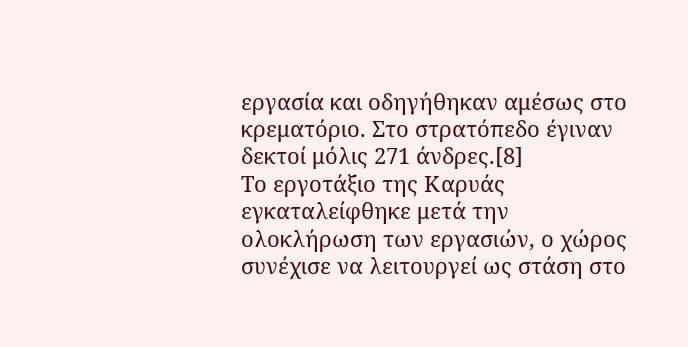εργασία και οδηγήθηκαν αμέσως στο κρεματόριο. Στο στρατόπεδο έγιναν δεκτοί μόλις 271 άνδρες.[8]
Το εργοτάξιο της Καρυάς εγκαταλείφθηκε μετά την ολοκλήρωση των εργασιών, ο χώρος συνέχισε να λειτουργεί ως στάση στο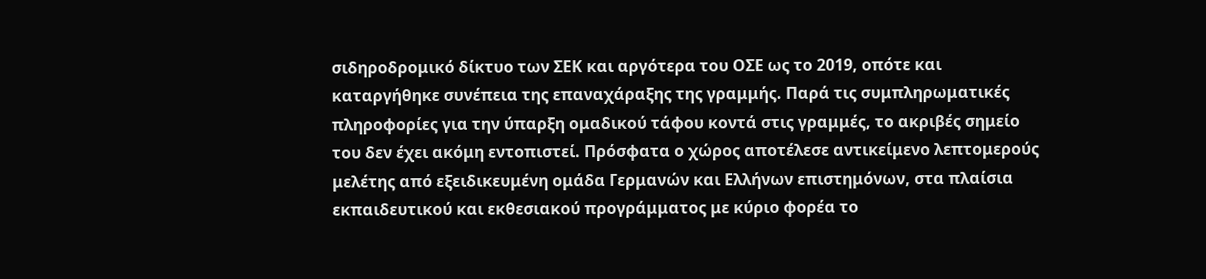σιδηροδρομικό δίκτυο των ΣΕΚ και αργότερα του ΟΣΕ ως το 2019, οπότε και καταργήθηκε συνέπεια της επαναχάραξης της γραμμής. Παρά τις συμπληρωματικές πληροφορίες για την ύπαρξη ομαδικού τάφου κοντά στις γραμμές, το ακριβές σημείο του δεν έχει ακόμη εντοπιστεί. Πρόσφατα ο χώρος αποτέλεσε αντικείμενο λεπτομερούς μελέτης από εξειδικευμένη ομάδα Γερμανών και Ελλήνων επιστημόνων, στα πλαίσια εκπαιδευτικού και εκθεσιακού προγράμματος με κύριο φορέα το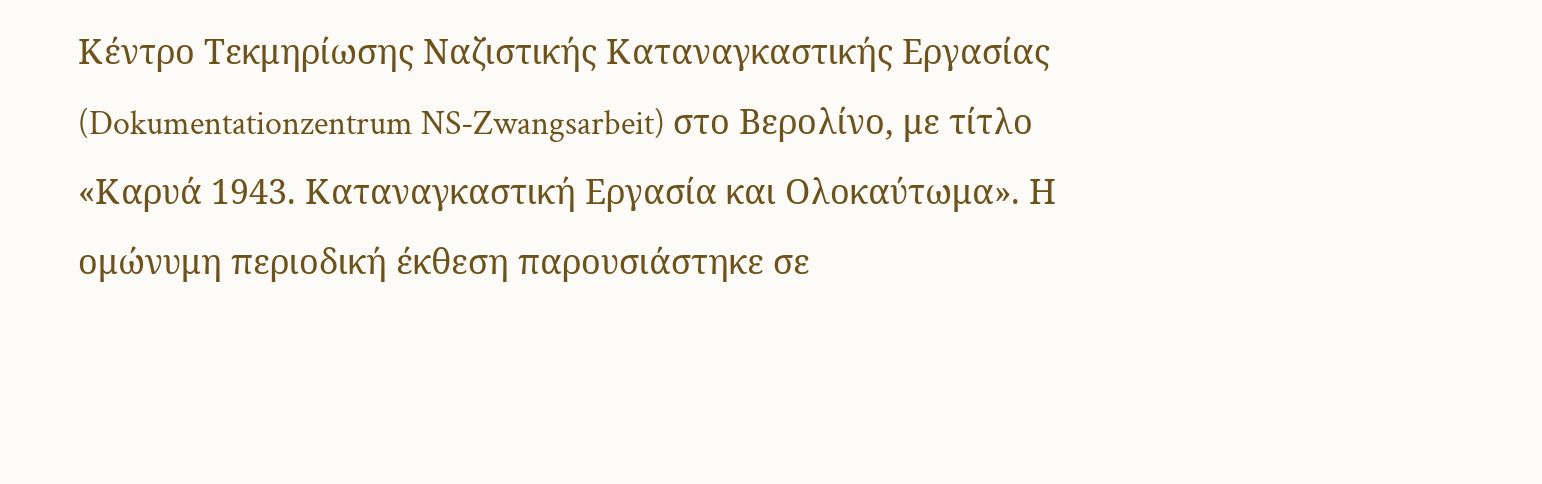Κέντρο Τεκμηρίωσης Ναζιστικής Καταναγκαστικής Εργασίας (Dokumentationzentrum NS-Zwangsarbeit) στο Βερολίνο, με τίτλο «Καρυά 1943. Καταναγκαστική Εργασία και Ολοκαύτωμα». Η ομώνυμη περιοδική έκθεση παρουσιάστηκε σε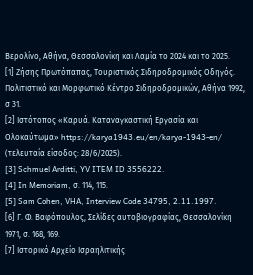Βερολίνο, Αθήνα, Θεσσαλονίκη και Λαμία το 2024 και το 2025.
[1] Ζήσης Πρωτόπαπας, Τουριστικός Σιδηροδρομικός Οδηγός. Πολιτιστικό και Μορφωτικό Κέντρο Σιδηροδρομικών, Αθήνα 1992, σ 31.
[2] Ιστότοπος «Καρυά. Καταναγκαστική Εργασία και Ολοκαύτωμα» https://karya1943.eu/en/karya-1943-en/ (τελευταία είσοδος: 28/6/2025).
[3] Schmuel Arditti, YV ITEM ID 3556222.
[4] In Memoriam, σ. 114, 115.
[5] Sam Cohen, VHA, Interview Code 34795, 2.11.1997.
[6] Γ. Φ. Βαφόπουλος, Σελίδες αυτοβιογραφίας, Θεσσαλονίκη 1971, σ. 168, 169.
[7] Ιστορικό Αρχείο Ισραηλιτικής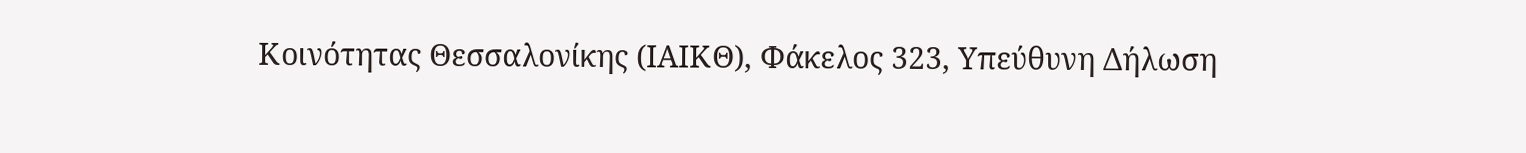Κοινότητας Θεσσαλονίκης (ΙΑΙΚΘ), Φάκελος 323, Υπεύθυνη Δήλωση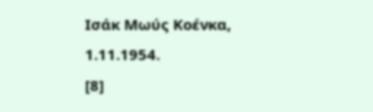Ισάκ Μωύς Κοένκα, 1.11.1954.
[8]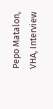Pepo Matalon, VHA, Interview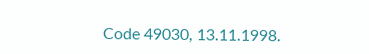Code 49030, 13.11.1998.